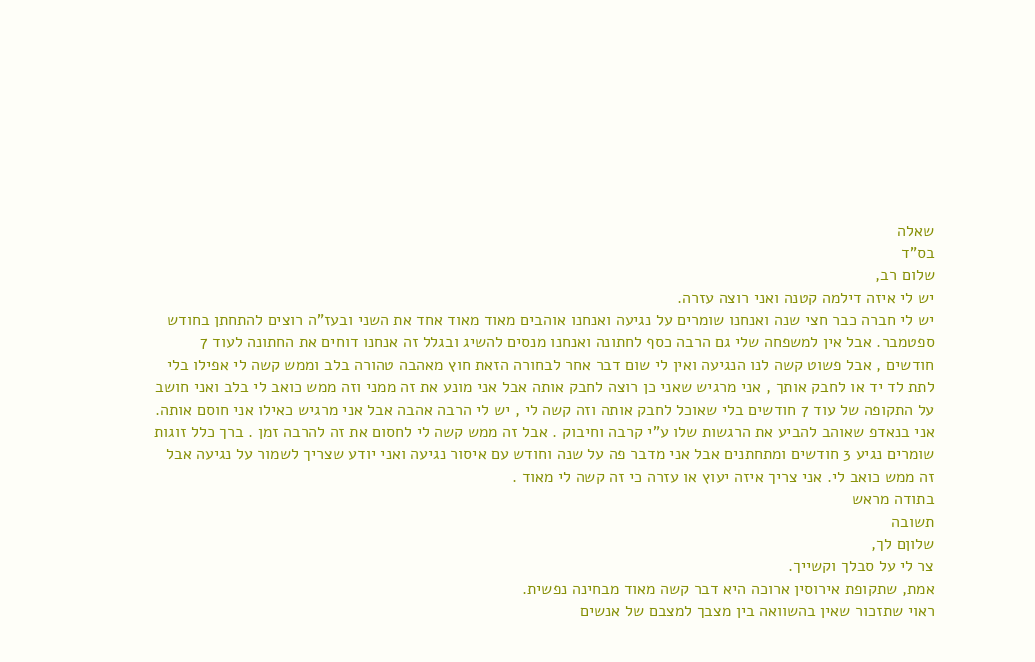שאלה
בס"ד
שלום רב,
יש לי איזה דילמה קטנה ואני רוצה עזרה.
יש לי חברה כבר חצי שנה ואנחנו שומרים על נגיעה ואנחנו אוהבים מאוד מאוד אחד את השני ובעז"ה רוצים להתחתן בחודש ספטמבר. אבל אין למשפחה שלי גם הרבה כסף לחתונה ואנחנו מנסים להשיג ובגלל זה אנחנו דוחים את החתונה לעוד 7 חודשים , אבל פשוט קשה לנו הנגיעה ואין לי שום דבר אחר לבחורה הזאת חוץ מאהבה טהורה בלב וממש קשה לי אפילו בלי לתת לד יד או לחבק אותך , אני מרגיש שאני כן רוצה לחבק אותה אבל אני מונע את זה ממני וזה ממש כואב לי בלב ואני חושב על התקופה של עוד 7 חודשים בלי שאוכל לחבק אותה וזה קשה לי , יש לי הרבה אהבה אבל אני מרגיש כאילו אני חוסם אותה. אני בנאדפ שאוהב להביע את הרגשות שלו ע"י קרבה וחיבוק . אבל זה ממש קשה לי לחסום את זה להרבה זמן . ברך כלל זוגות שומרים נגיע 3 חודשים ומתחתנים אבל אני מדבר פה על שנה וחודש עם איסור נגיעה ואני יודע שצריך לשמור על נגיעה אבל זה ממש כואב לי. אני צריך איזה יעוץ או עזרה כי זה קשה לי מאוד .
בתודה מראש
תשובה
שלוןם לך,
צר לי על סבלך וקשייך.
אמת, שתקופת אירוסין ארוכה היא דבר קשה מאוד מבחינה נפשית.
ראוי שתזכור שאין בהשוואה בין מצבך למצבם של אנשים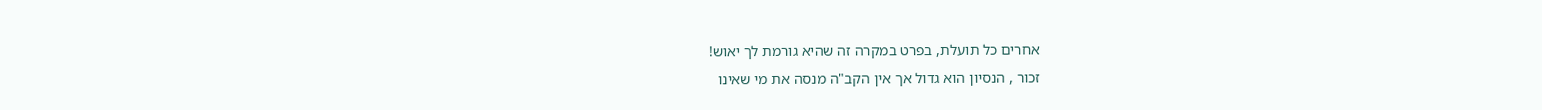אחרים כל תועלת, בפרט במקרה זה שהיא גורמת לך יאוש!
זכור , הנסיון הוא גדול אך אין הקב"ה מנסה את מי שאינו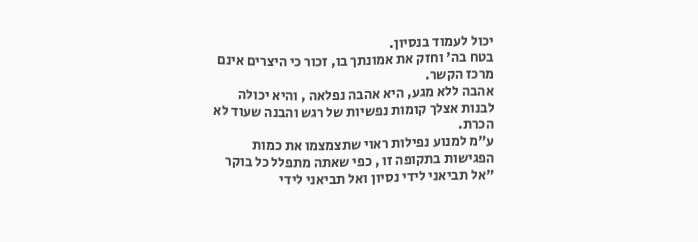יכול לעמוד בנסיון.
בטח בה' וחזק את אמונתך בו, זכור כי היצרים אינם מרכז הקשר.
אהבה ללא מגע, היא אהבה נפלאה , והיא יכולה לבנות אצלך קומות נפשיות של רגש והבנה שעוד לא הכרת.
ע"מ למנוע נפילות ראוי שתצמצמו את כמות הפגישות בתקופה זו , כפי שאתה מתפלל כל בוקר "אל תביאני לידי נסיון ואל תביאני לידי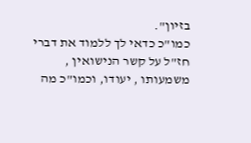בזיון".
כמו"כ כדאי לך ללמוד את דברי חז"ל על קשר הנישואין , משמעותו , יעודו, וכמו"כ מה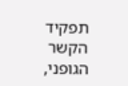תפקיד הקשר הגופני,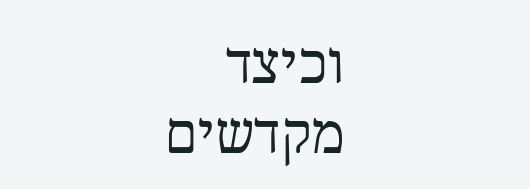וכיצד מקדשים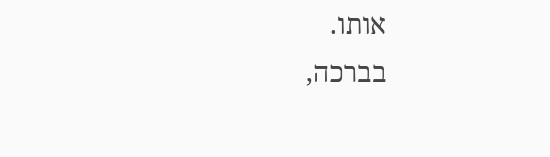אותו.
בברכה,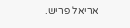אריאל פריש.